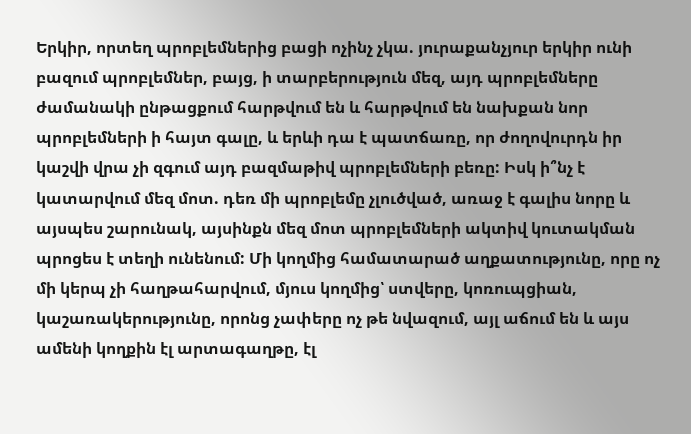Երկիր, որտեղ պրոբլեմներից բացի ոչինչ չկա. յուրաքանչյուր երկիր ունի բազում պրոբլեմներ, բայց, ի տարբերություն մեզ, այդ պրոբլեմները ժամանակի ընթացքում հարթվում են և հարթվում են նախքան նոր պրոբլեմների ի հայտ գալը, և երևի դա է պատճառը, որ ժողովուրդն իր կաշվի վրա չի զգում այդ բազմաթիվ պրոբլեմների բեռը: Իսկ ի՞նչ է կատարվում մեզ մոտ. դեռ մի պրոբլեմը չլուծված, առաջ է գալիս նորը և այսպես շարունակ, այսինքն մեզ մոտ պրոբլեմների ակտիվ կուտակման պրոցես է տեղի ունենում: Մի կողմից համատարած աղքատությունը, որը ոչ մի կերպ չի հաղթահարվում, մյուս կողմից՝ ստվերը, կոռուպցիան, կաշառակերությունը, որոնց չափերը ոչ թե նվազում, այլ աճում են և այս ամենի կողքին էլ արտագաղթը, էլ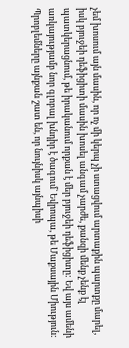չեմ խոսում այն մասին, որ ոչ մի կերպ չի ստացվում արտաքին պարտքը մարել, իսկ բյուջեի դեֆիցիտի մասին խոսել անգամ չարժե, քանզի մենք չենք էլ պատկերացնում, թե իրականում որքան է մեր բյուջեի դեֆիցիտը: Եվ այս ամենի առկայությամբ նոր գլոբալ խնդիր է ծագում` Եվրոպա, թե Մաքսային Միություն: Պրոբլեմները այնքան շատ են, որ նույնիսկ այնպիսի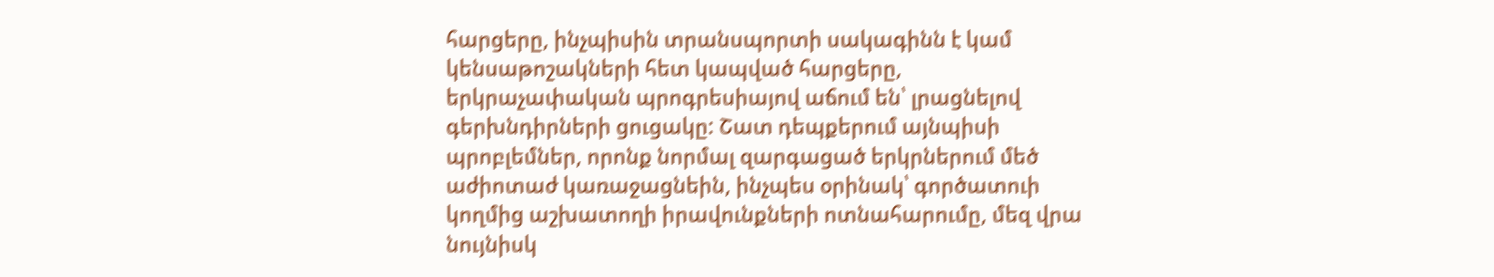հարցերը, ինչպիսին տրանսպորտի սակագինն է կամ կենսաթոշակների հետ կապված հարցերը, երկրաչափական պրոգրեսիայով աճում են՝ լրացնելով գերխնդիրների ցուցակը: Շատ դեպքերում այնպիսի պրոբլեմներ, որոնք նորմալ զարգացած երկրներում մեծ աժիոտաժ կառաջացնեին, ինչպես օրինակ՝ գործատուի կողմից աշխատողի իրավունքների ոտնահարումը, մեզ վրա նույնիսկ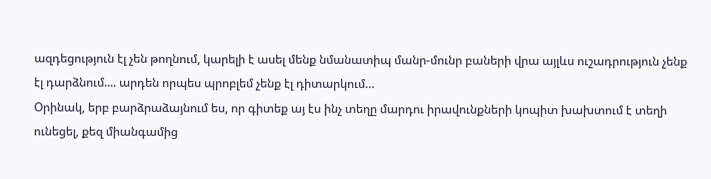ազդեցություն էլ չեն թողնում, կարելի է ասել մենք նմանատիպ մանր-մունր բաների վրա այլևս ուշադրություն չենք էլ դարձնում.... արդեն որպես պրոբլեմ չենք էլ դիտարկում…
Օրինակ, երբ բարձրաձայնում ես, որ գիտեք այ էս ինչ տեղը մարդու իրավունքների կոպիտ խախտում է տեղի ունեցել, քեզ միանգամից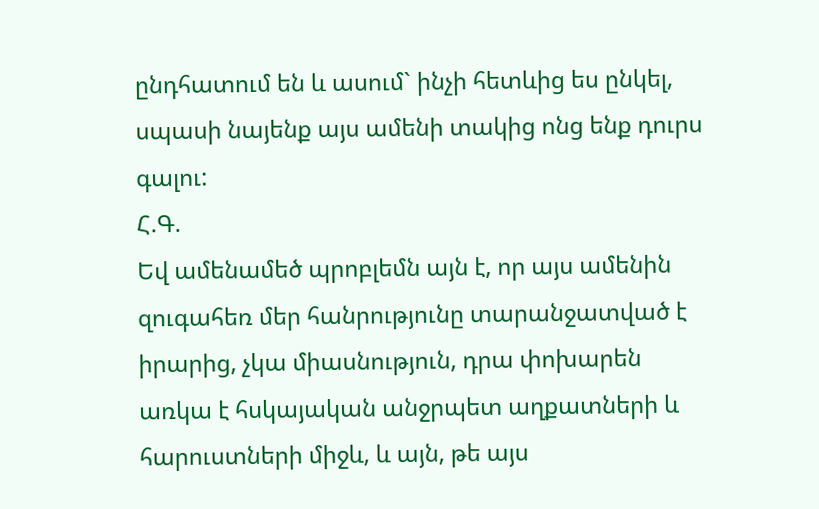ընդհատում են և ասում` ինչի հետևից ես ընկել, սպասի նայենք այս ամենի տակից ոնց ենք դուրս գալու:
Հ.Գ.
Եվ ամենամեծ պրոբլեմն այն է, որ այս ամենին զուգահեռ մեր հանրությունը տարանջատված է իրարից, չկա միասնություն, դրա փոխարեն առկա է հսկայական անջրպետ աղքատների և հարուստների միջև, և այն, թե այս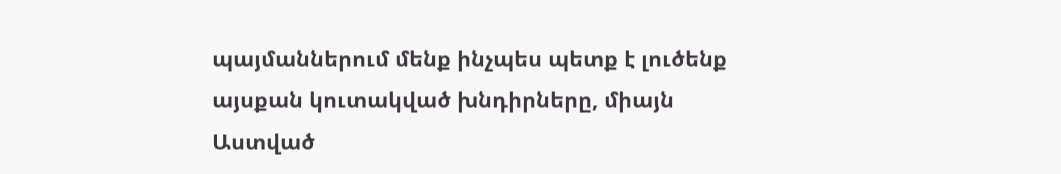պայմաններում մենք ինչպես պետք է լուծենք այսքան կուտակված խնդիրները, միայն Աստված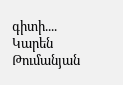գիտի....
Կարեն Թումանյան